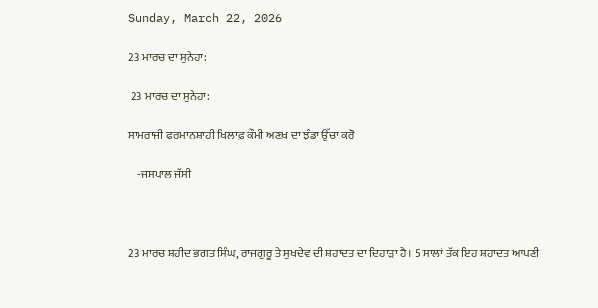Sunday, March 22, 2026

23 ਮਾਰਚ ਦਾ ਸੁਨੇਹਾ:

 23 ਮਾਰਚ ਦਾ ਸੁਨੇਹਾ:

ਸਾਮਰਾਜੀ ਫਰਮਾਨਸ਼ਾਹੀ ਖਿਲਾਫ਼ ਕੌਮੀ ਅਣਖ਼ ਦਾ ਝੰਡਾ ਉੱਚਾ ਕਰੋ

    -ਜਸਪਾਲ ਜੱਸੀ



23 ਮਾਰਚ ਸ਼ਹੀਦ ਭਗਤ ਸਿੰਘ, ਰਾਜਗੁਰੂ ਤੇ ਸੁਖਦੇਵ ਦੀ ਸ਼ਹਾਦਤ ਦਾ ਦਿਹਾੜਾ ਹੈ। 5 ਸਾਲਾਂ ਤੱਕ ਇਹ ਸ਼ਹਾਦਤ ਆਪਣੀ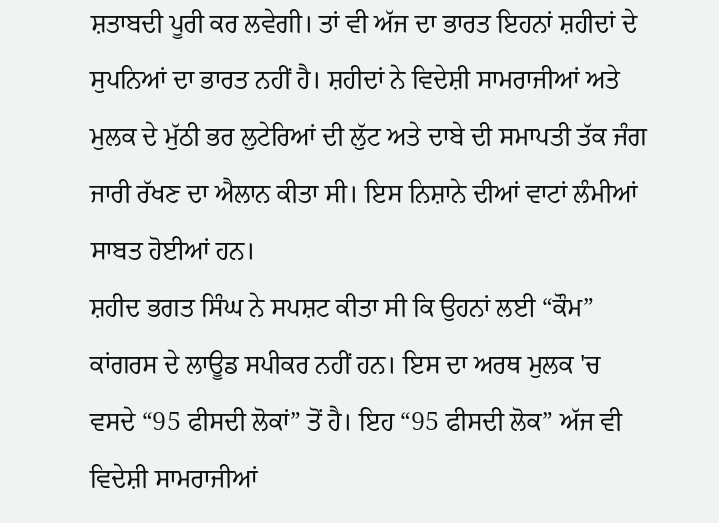ਸ਼ਤਾਬਦੀ ਪੂਰੀ ਕਰ ਲਵੇਗੀ। ਤਾਂ ਵੀ ਅੱਜ ਦਾ ਭਾਰਤ ਇਹਨਾਂ ਸ਼ਹੀਦਾਂ ਦੇ ਸੁਪਨਿਆਂ ਦਾ ਭਾਰਤ ਨਹੀਂ ਹੈ। ਸ਼ਹੀਦਾਂ ਨੇ ਵਿਦੇਸ਼ੀ ਸਾਮਰਾਜੀਆਂ ਅਤੇ ਮੁਲਕ ਦੇ ਮੁੱਠੀ ਭਰ ਲੁਟੇਰਿਆਂ ਦੀ ਲੁੱਟ ਅਤੇ ਦਾਬੇ ਦੀ ਸਮਾਪਤੀ ਤੱਕ ਜੰਗ ਜਾਰੀ ਰੱਖਣ ਦਾ ਐਲਾਨ ਕੀਤਾ ਸੀ। ਇਸ ਨਿਸ਼ਾਨੇ ਦੀਆਂ ਵਾਟਾਂ ਲੰਮੀਆਂ ਸਾਬਤ ਹੋਈਆਂ ਹਨ।
ਸ਼ਹੀਦ ਭਗਤ ਸਿੰਘ ਨੇ ਸਪਸ਼ਟ ਕੀਤਾ ਸੀ ਕਿ ਉਹਨਾਂ ਲਈ “ਕੌਮ” ਕਾਂਗਰਸ ਦੇ ਲਾਊਡ ਸਪੀਕਰ ਨਹੀਂ ਹਨ। ਇਸ ਦਾ ਅਰਥ ਮੁਲਕ 'ਚ ਵਸਦੇ “95 ਫੀਸਦੀ ਲੋਕਾਂ” ਤੋਂ ਹੈ। ਇਹ “95 ਫੀਸਦੀ ਲੋਕ” ਅੱਜ ਵੀ ਵਿਦੇਸ਼ੀ ਸਾਮਰਾਜੀਆਂ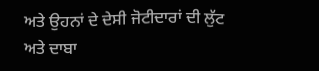ਅਤੇ ਉਹਨਾਂ ਦੇ ਦੇਸੀ ਜੋਟੀਦਾਰਾਂ ਦੀ ਲੁੱਟ ਅਤੇ ਦਾਬਾ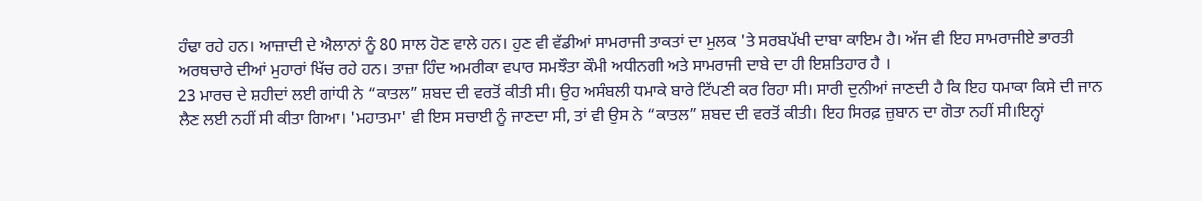ਹੰਢਾ ਰਹੇ ਹਨ। ਆਜ਼ਾਦੀ ਦੇ ਐਲਾਨਾਂ ਨੂੰ 80 ਸਾਲ ਹੋਣ ਵਾਲੇ ਹਨ। ਹੁਣ ਵੀ ਵੱਡੀਆਂ ਸਾਮਰਾਜੀ ਤਾਕਤਾਂ ਦਾ ਮੁਲਕ 'ਤੇ ਸਰਬਪੱਖੀ ਦਾਬਾ ਕਾਇਮ ਹੈ। ਅੱਜ ਵੀ ਇਹ ਸਾਮਰਾਜੀਏ ਭਾਰਤੀ ਅਰਥਚਾਰੇ ਦੀਆਂ ਮੁਹਾਰਾਂ ਖਿੱਚ ਰਹੇ ਹਨ। ਤਾਜ਼ਾ ਹਿੰਦ ਅਮਰੀਕਾ ਵਪਾਰ ਸਮਝੌਤਾ ਕੌਮੀ ਅਧੀਨਗੀ ਅਤੇ ਸਾਮਰਾਜੀ ਦਾਬੇ ਦਾ ਹੀ ਇਸ਼ਤਿਹਾਰ ਹੈ ।
23 ਮਾਰਚ ਦੇ ਸ਼ਹੀਦਾਂ ਲਈ ਗਾਂਧੀ ਨੇ “ਕਾਤਲ” ਸ਼ਬਦ ਦੀ ਵਰਤੋਂ ਕੀਤੀ ਸੀ। ਉਹ ਅਸੰਬਲੀ ਧਮਾਕੇ ਬਾਰੇ ਟਿੱਪਣੀ ਕਰ ਰਿਹਾ ਸੀ। ਸਾਰੀ ਦੁਨੀਆਂ ਜਾਣਦੀ ਹੈ ਕਿ ਇਹ ਧਮਾਕਾ ਕਿਸੇ ਦੀ ਜਾਨ ਲੈਣ ਲਈ ਨਹੀਂ ਸੀ ਕੀਤਾ ਗਿਆ। 'ਮਹਾਤਮਾ' ਵੀ ਇਸ ਸਚਾਈ ਨੂੰ ਜਾਣਦਾ ਸੀ, ਤਾਂ ਵੀ ਉਸ ਨੇ “ਕਾਤਲ” ਸ਼ਬਦ ਦੀ ਵਰਤੋਂ ਕੀਤੀ। ਇਹ ਸਿਰਫ਼ ਜ਼ੁਬਾਨ ਦਾ ਗੋਤਾ ਨਹੀਂ ਸੀ।ਇਨ੍ਹਾਂ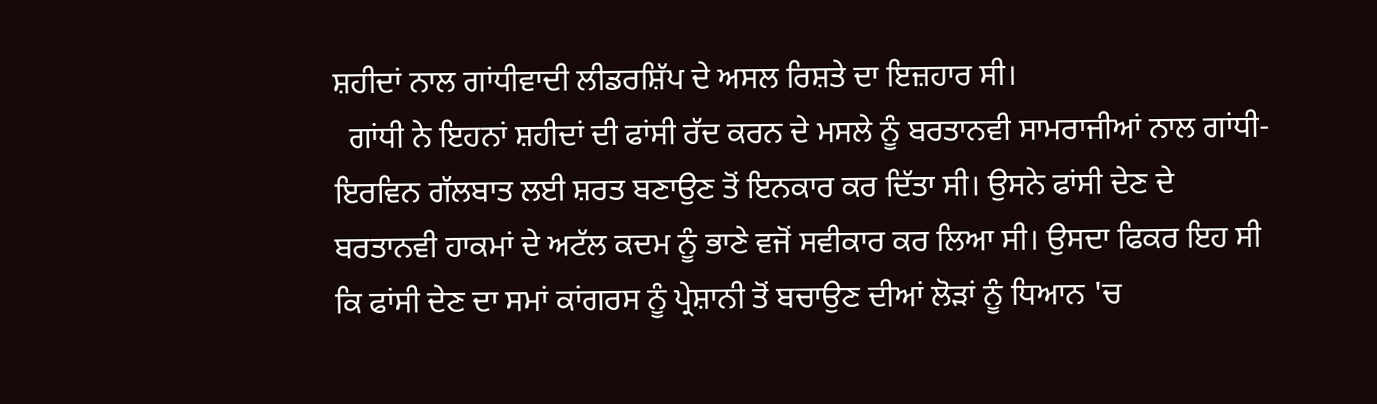ਸ਼ਹੀਦਾਂ ਨਾਲ ਗਾਂਧੀਵਾਦੀ ਲੀਡਰਸ਼ਿੱਪ ਦੇ ਅਸਲ ਰਿਸ਼ਤੇ ਦਾ ਇਜ਼ਹਾਰ ਸੀ।
  ਗਾਂਧੀ ਨੇ ਇਹਨਾਂ ਸ਼ਹੀਦਾਂ ਦੀ ਫਾਂਸੀ ਰੱਦ ਕਰਨ ਦੇ ਮਸਲੇ ਨੂੰ ਬਰਤਾਨਵੀ ਸਾਮਰਾਜੀਆਂ ਨਾਲ ਗਾਂਧੀ-ਇਰਵਿਨ ਗੱਲਬਾਤ ਲਈ ਸ਼ਰਤ ਬਣਾਉਣ ਤੋਂ ਇਨਕਾਰ ਕਰ ਦਿੱਤਾ ਸੀ। ਉਸਨੇ ਫਾਂਸੀ ਦੇਣ ਦੇ ਬਰਤਾਨਵੀ ਹਾਕਮਾਂ ਦੇ ਅਟੱਲ ਕਦਮ ਨੂੰ ਭਾਣੇ ਵਜੋਂ ਸਵੀਕਾਰ ਕਰ ਲਿਆ ਸੀ। ਉਸਦਾ ਫਿਕਰ ਇਹ ਸੀ ਕਿ ਫਾਂਸੀ ਦੇਣ ਦਾ ਸਮਾਂ ਕਾਂਗਰਸ ਨੂੰ ਪ੍ਰੇਸ਼ਾਨੀ ਤੋਂ ਬਚਾਉਣ ਦੀਆਂ ਲੋੜਾਂ ਨੂੰ ਧਿਆਨ 'ਚ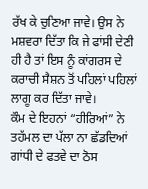ਰੱਖ ਕੇ ਚੁਣਿਆ ਜਾਵੇ। ਉਸ ਨੇ ਮਸ਼ਵਰਾ ਦਿੱਤਾ ਕਿ ਜੇ ਫਾਂਸੀ ਦੇਣੀ ਹੀ ਹੈ ਤਾਂ ਇਸ ਨੂੰ ਕਾਂਗਰਸ ਦੇ ਕਰਾਚੀ ਸੈਸ਼ਨ ਤੋਂ ਪਹਿਲਾਂ ਪਹਿਲਾਂ ਲਾਗੂ ਕਰ ਦਿੱਤਾ ਜਾਵੇ।
ਕੌਮ ਦੇ ਇਹਨਾਂ “ਹੀਰਿਆਂ” ਨੇ ਤਹੱਮਲ ਦਾ ਪੱਲਾ ਨਾ ਛੱਡਦਿਆਂ ਗਾਂਧੀ ਦੇ ਫਤਵੇ ਦਾ ਠੋਸ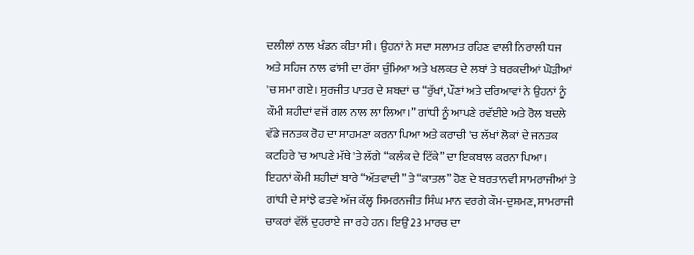ਦਲੀਲਾਂ ਨਾਲ ਖੰਡਨ ਕੀਤਾ ਸੀ । ਉਹਨਾਂ ਨੇ ਸਦਾ ਸਲਾਮਤ ਰਹਿਣ ਵਾਲੀ ਨਿਰਾਲੀ ਧਜ ਅਤੇ ਸਹਿਜ ਨਾਲ ਫਾਂਸੀ ਦਾ ਰੱਸਾ ਚੁੰਮਿਆ ਅਤੇ ਖਲਕਤ ਦੇ ਲਬਾਂ ਤੇ ਥਰਕਦੀਆਂ ਘੋੜੀਆਂ 'ਚ ਸਮਾ ਗਏ। ਸੁਰਜੀਤ ਪਾਤਰ ਦੇ ਸ਼ਬਦਾਂ ਚ “ਰੁੱਖਾਂ, ਪੌਣਾਂ ਅਤੇ ਦਰਿਆਵਾਂ ਨੇ ਉਹਨਾਂ ਨੂੰ ਕੌਮੀ ਸ਼ਹੀਦਾਂ ਵਜੋਂ ਗਲ ਨਾਲ ਲਾ ਲਿਆ।” ਗਾਂਧੀ ਨੂੰ ਆਪਣੇ ਰਵੱਈਏ ਅਤੇ ਰੋਲ ਬਦਲੇ ਵੱਡੇ ਜਨਤਕ ਰੋਹ ਦਾ ਸਾਹਮਣਾ ਕਰਨਾ ਪਿਆ ਅਤੇ ਕਰਾਚੀ 'ਚ ਲੱਖਾਂ ਲੋਕਾਂ ਦੇ ਜਨਤਕ ਕਟਹਿਰੇ 'ਚ ਆਪਣੇ ਮੱਥੇ 'ਤੇ ਲੱਗੇ “ਕਲੰਕ ਦੇ ਟਿੱਕੇ” ਦਾ ਇਕਬਾਲ ਕਰਨਾ ਪਿਆ।
ਇਹਨਾਂ ਕੌਮੀ ਸ਼ਹੀਦਾਂ ਬਾਰੇ “ਅੱਤਵਾਦੀ” ਤੇ “ਕਾਤਲ” ਹੋਣ ਦੇ ਬਰਤਾਨਵੀ ਸਾਮਰਾਜੀਆਂ ਤੇ ਗਾਂਧੀ ਦੇ ਸਾਂਝੇ ਫਤਵੇ ਅੱਜ ਕੱਲ੍ਹ ਸਿਮਰਨਜੀਤ ਸਿੰਘ ਮਾਨ ਵਰਗੇ ਕੌਮ-ਦੁਸ਼ਮਣ, ਸਾਮਰਾਜੀ ਚਾਕਰਾਂ ਵੱਲੋਂ ਦੁਹਰਾਏ ਜਾ ਰਹੇ ਹਨ। ਇਉਂ 23 ਮਾਰਚ ਦਾ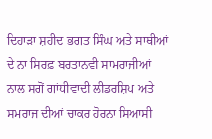ਦਿਹਾੜਾ ਸ਼ਹੀਦ ਭਗਤ ਸਿੰਘ ਅਤੇ ਸਾਥੀਆਂ ਦੇ ਨਾ ਸਿਰਫ਼ ਬਰਤਾਨਵੀ ਸਾਮਰਾਜੀਆਂ ਨਾਲ ਸਗੋਂ ਗਾਂਧੀਵਾਦੀ ਲੀਡਰਸ਼ਿਪ ਅਤੇ ਸਮਰਾਜ ਦੀਆਂ ਚਾਕਰ ਹੋਰਨਾ ਸਿਆਸੀ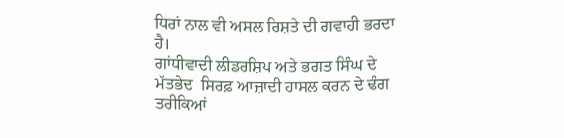ਧਿਰਾਂ ਨਾਲ ਵੀ ਅਸਲ ਰਿਸ਼ਤੇ ਦੀ ਗਵਾਹੀ ਭਰਦਾ ਹੈ।
ਗਾਂਧੀਵਾਦੀ ਲੀਡਰਸ਼ਿਪ ਅਤੇ ਭਗਤ ਸਿੰਘ ਦੇ ਮੱਤਭੇਦ  ਸਿਰਫ਼ ਆਜ਼ਾਦੀ ਹਾਸਲ ਕਰਨ ਦੇ ਢੰਗ ਤਰੀਕਿਆਂ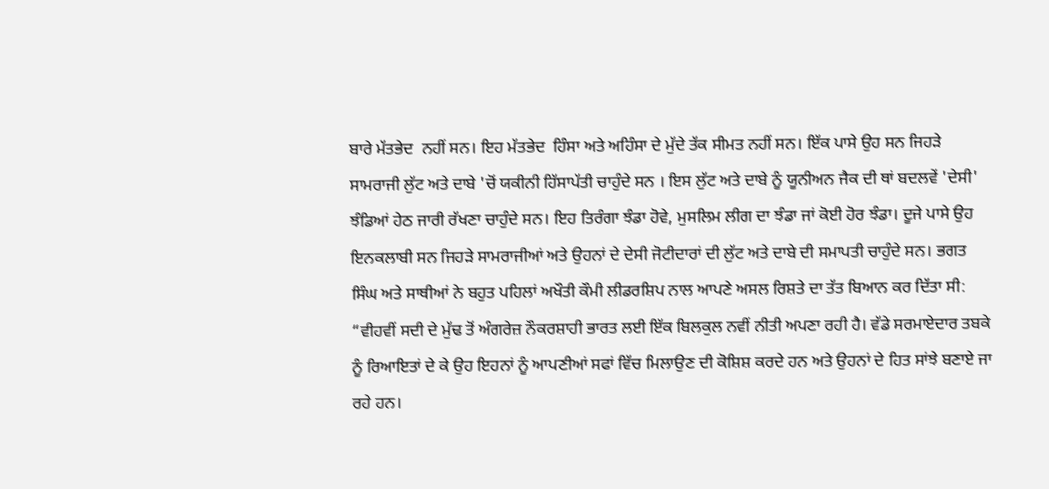ਬਾਰੇ ਮੱਤਭੇਦ  ਨਹੀਂ ਸਨ। ਇਹ ਮੱਤਭੇਦ  ਹਿੰਸਾ ਅਤੇ ਅਹਿੰਸਾ ਦੇ ਮੁੱਦੇ ਤੱਕ ਸੀਮਤ ਨਹੀਂ ਸਨ। ਇੱਕ ਪਾਸੇ ਉਹ ਸਨ ਜਿਹੜੇ ਸਾਮਰਾਜੀ ਲੁੱਟ ਅਤੇ ਦਾਬੇ 'ਚੋਂ ਯਕੀਨੀ ਹਿੱਸਾਪੱਤੀ ਚਾਹੁੰਦੇ ਸਨ । ਇਸ ਲੁੱਟ ਅਤੇ ਦਾਬੇ ਨੂੰ ਯੂਨੀਅਨ ਜੈਕ ਦੀ ਥਾਂ ਬਦਲਵੇਂ 'ਦੇਸੀ' ਝੰਡਿਆਂ ਹੇਠ ਜਾਰੀ ਰੱਖਣਾ ਚਾਹੁੰਦੇ ਸਨ। ਇਹ ਤਿਰੰਗਾ ਝੰਡਾ ਹੋਵੇ, ਮੁਸਲਿਮ ਲੀਗ ਦਾ ਝੰਡਾ ਜਾਂ ਕੋਈ ਹੋਰ ਝੰਡਾ। ਦੂਜੇ ਪਾਸੇ ਉਹ ਇਨਕਲਾਬੀ ਸਨ ਜਿਹੜੇ ਸਾਮਰਾਜੀਆਂ ਅਤੇ ਉਹਨਾਂ ਦੇ ਦੇਸੀ ਜੋਟੀਦਾਰਾਂ ਦੀ ਲੁੱਟ ਅਤੇ ਦਾਬੇ ਦੀ ਸਮਾਪਤੀ ਚਾਹੁੰਦੇ ਸਨ। ਭਗਤ ਸਿੰਘ ਅਤੇ ਸਾਥੀਆਂ ਨੇ ਬਹੁਤ ਪਹਿਲਾਂ ਅਖੌਤੀ ਕੌਮੀ ਲੀਡਰਸ਼ਿਪ ਨਾਲ ਆਪਣੇ ਅਸਲ ਰਿਸ਼ਤੇ ਦਾ ਤੱਤ ਬਿਆਨ ਕਰ ਦਿੱਤਾ ਸੀ:
“ਵੀਹਵੀਂ ਸਦੀ ਦੇ ਮੁੱਢ ਤੋਂ ਅੰਗਰੇਜ਼ ਨੌਕਰਸ਼ਾਹੀ ਭਾਰਤ ਲਈ ਇੱਕ ਬਿਲਕੁਲ ਨਵੀਂ ਨੀਤੀ ਅਪਣਾ ਰਹੀ ਹੈ। ਵੱਡੇ ਸਰਮਾਏਦਾਰ ਤਬਕੇ ਨੂੰ ਰਿਆਇਤਾਂ ਦੇ ਕੇ ਉਹ ਇਹਨਾਂ ਨੂੰ ਆਪਣੀਆਂ ਸਫਾਂ ਵਿੱਚ ਮਿਲਾਉਣ ਦੀ ਕੋਸ਼ਿਸ਼ ਕਰਦੇ ਹਨ ਅਤੇ ਉਹਨਾਂ ਦੇ ਹਿਤ ਸਾਂਝੇ ਬਣਾਏ ਜਾ ਰਹੇ ਹਨ।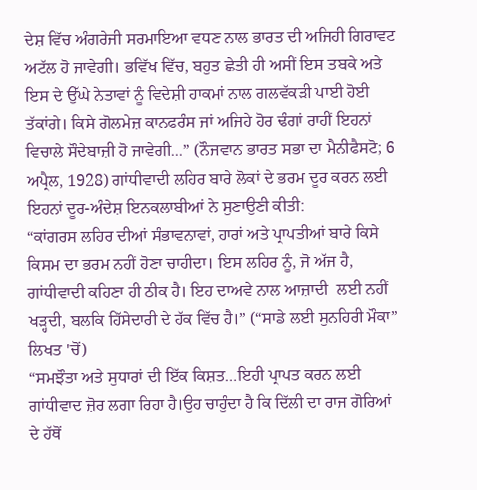ਦੇਸ਼ ਵਿੱਚ ਅੰਗਰੇਜੀ ਸਰਮਾਇਆ ਵਧਣ ਨਾਲ ਭਾਰਤ ਦੀ ਅਜਿਹੀ ਗਿਰਾਵਟ ਅਟੱਲ ਹੋ ਜਾਵੇਗੀ। ਭਵਿੱਖ ਵਿੱਚ, ਬਹੁਤ ਛੇਤੀ ਹੀ ਅਸੀਂ ਇਸ ਤਬਕੇ ਅਤੇ ਇਸ ਦੇ ਉੱਘੇ ਨੇਤਾਵਾਂ ਨੂੰ ਵਿਦੇਸ਼ੀ ਹਾਕਮਾਂ ਨਾਲ ਗਲਵੱਕੜੀ ਪਾਈ ਹੋਈ ਤੱਕਾਂਗੇ। ਕਿਸੇ ਗੋਲਮੇਜ਼ ਕਾਨਫਰੰਸ ਜਾਂ ਅਜਿਹੇ ਹੋਰ ਢੰਗਾਂ ਰਾਹੀਂ ਇਹਨਾਂ ਵਿਚਾਲੇ ਸੌਦੇਬਾਜ਼ੀ ਹੋ ਜਾਵੇਗੀ...” (ਨੌਜਵਾਨ ਭਾਰਤ ਸਭਾ ਦਾ ਮੈਨੀਫੈਸਟੋ; 6 ਅਪ੍ਰੈਲ, 1928) ਗਾਂਧੀਵਾਦੀ ਲਹਿਰ ਬਾਰੇ ਲੋਕਾਂ ਦੇ ਭਰਮ ਦੂਰ ਕਰਨ ਲਈ ਇਹਨਾਂ ਦੂਰ-ਅੰਦੇਸ਼ ਇਨਕਲਾਬੀਆਂ ਨੇ ਸੁਣਾਉਣੀ ਕੀਤੀ:
“ਕਾਂਗਰਸ ਲਹਿਰ ਦੀਆਂ ਸੰਭਾਵਨਾਵਾਂ, ਹਾਰਾਂ ਅਤੇ ਪ੍ਰਾਪਤੀਆਂ ਬਾਰੇ ਕਿਸੇ ਕਿਸਮ ਦਾ ਭਰਮ ਨਹੀਂ ਹੋਣਾ ਚਾਹੀਦਾ। ਇਸ ਲਹਿਰ ਨੂੰ, ਜੋ ਅੱਜ ਹੈ, ਗਾਂਧੀਵਾਦੀ ਕਹਿਣਾ ਹੀ ਠੀਕ ਹੈ। ਇਹ ਦਾਅਵੇ ਨਾਲ ਆਜ਼ਾਦੀ  ਲਈ ਨਹੀਂ ਖੜ੍ਹਦੀ, ਬਲਕਿ ਹਿੱਸੇਦਾਰੀ ਦੇ ਹੱਕ ਵਿੱਚ ਹੈ।” (“ਸਾਡੇ ਲਈ ਸੁਨਹਿਰੀ ਮੌਕਾ” ਲਿਖਤ 'ਚੋਂ)
“ਸਮਝੌਤਾ ਅਤੇ ਸੁਧਾਰਾਂ ਦੀ ਇੱਕ ਕਿਸ਼ਤ…ਇਹੀ ਪ੍ਰਾਪਤ ਕਰਨ ਲਈ ਗਾਂਧੀਵਾਦ ਜ਼ੋਰ ਲਗਾ ਰਿਹਾ ਹੈ।ਉਹ ਚਾਹੁੰਦਾ ਹੈ ਕਿ ਦਿੱਲੀ ਦਾ ਰਾਜ ਗੋਰਿਆਂ ਦੇ ਹੱਥੋਂ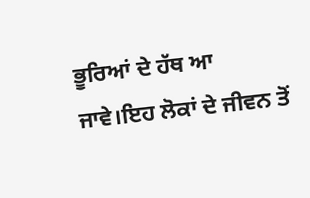ਭੂਰਿਆਂ ਦੇ ਹੱਥ ਆ ਜਾਵੇ।ਇਹ ਲੋਕਾਂ ਦੇ ਜੀਵਨ ਤੋਂ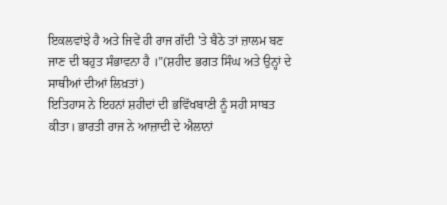ਇਕਲਵਾਂਝੇ ਹੈ ਅਤੇ ਜਿਵੇਂ ਹੀ ਰਾਜ ਗੱਦੀ 'ਤੇ ਬੈਠੇ ਤਾਂ ਜ਼ਾਲਮ ਬਣ ਜਾਣ ਦੀ ਬਹੁਤ ਸੰਭਾਵਨਾ ਹੈ ।”(ਸ਼ਹੀਦ ਭਗਤ ਸਿੰਘ ਅਤੇ ਉਨ੍ਹਾਂ ਦੇ ਸਾਥੀਆਂ ਦੀਆਂ ਲਿਖ਼ਤਾਂ)
ਇਤਿਹਾਸ ਨੇ ਇਹਨਾਂ ਸ਼ਹੀਦਾਂ ਦੀ ਭਵਿੱਖਬਾਣੀ ਨੂੰ ਸਹੀ ਸਾਬਤ ਕੀਤਾ। ਭਾਰਤੀ ਰਾਜ ਨੇ ਆਜ਼ਾਦੀ ਦੇ ਐਲਾਨਾਂ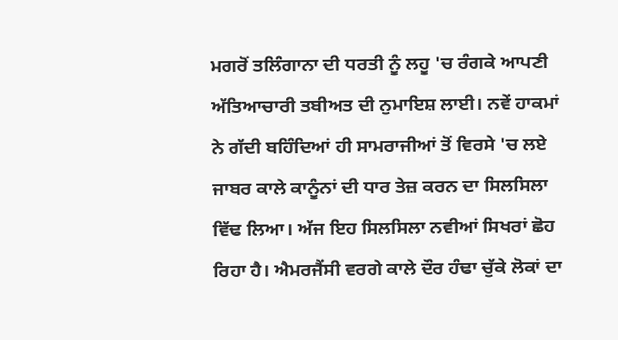ਮਗਰੋਂ ਤਲਿੰਗਾਨਾ ਦੀ ਧਰਤੀ ਨੂੰ ਲਹੂ 'ਚ ਰੰਗਕੇ ਆਪਣੀ ਅੱਤਿਆਚਾਰੀ ਤਬੀਅਤ ਦੀ ਨੁਮਾਇਸ਼ ਲਾਈ। ਨਵੇਂ ਹਾਕਮਾਂ ਨੇ ਗੱਦੀ ਬਹਿੰਦਿਆਂ ਹੀ ਸਾਮਰਾਜੀਆਂ ਤੋਂ ਵਿਰਸੇ 'ਚ ਲਏ ਜਾਬਰ ਕਾਲੇ ਕਾਨੂੰਨਾਂ ਦੀ ਧਾਰ ਤੇਜ਼ ਕਰਨ ਦਾ ਸਿਲਸਿਲਾ ਵਿੱਢ ਲਿਆ। ਅੱਜ ਇਹ ਸਿਲਸਿਲਾ ਨਵੀਆਂ ਸਿਖਰਾਂ ਛੋਹ ਰਿਹਾ ਹੈ। ਐਮਰਜੈਂਸੀ ਵਰਗੇ ਕਾਲੇ ਦੌਰ ਹੰਢਾ ਚੁੱਕੇ ਲੋਕਾਂ ਦਾ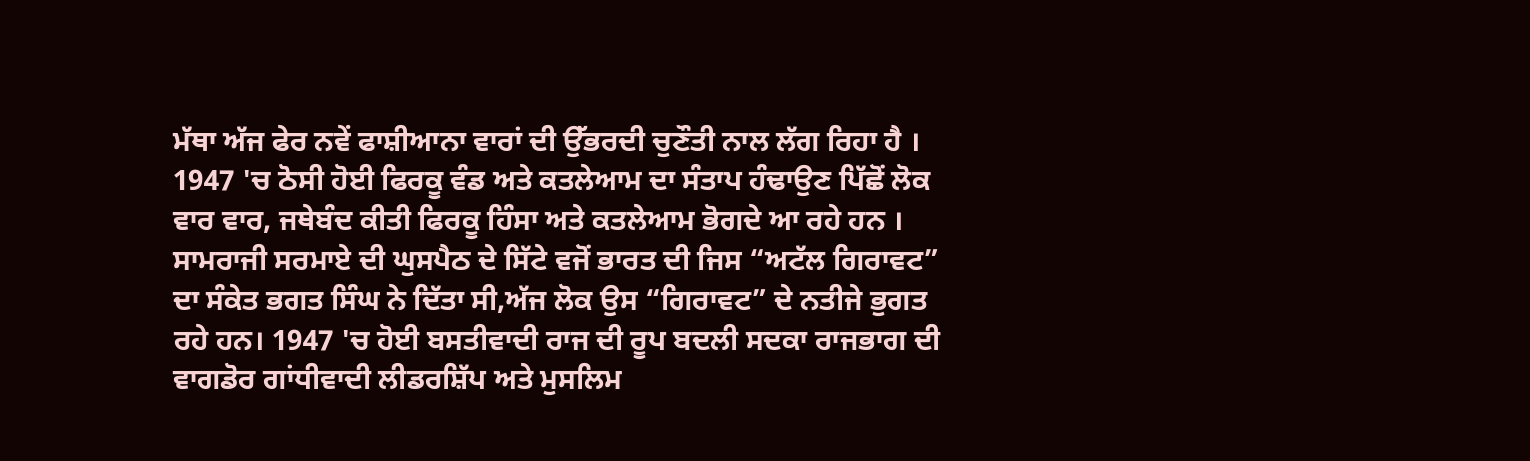ਮੱਥਾ ਅੱਜ ਫੇਰ ਨਵੇਂ ਫਾਸ਼ੀਆਨਾ ਵਾਰਾਂ ਦੀ ਉੱਭਰਦੀ ਚੁਣੌਤੀ ਨਾਲ ਲੱਗ ਰਿਹਾ ਹੈ । 1947 'ਚ ਠੋਸੀ ਹੋਈ ਫਿਰਕੂ ਵੰਡ ਅਤੇ ਕਤਲੇਆਮ ਦਾ ਸੰਤਾਪ ਹੰਢਾਉਣ ਪਿੱਛੋਂ ਲੋਕ ਵਾਰ ਵਾਰ, ਜਥੇਬੰਦ ਕੀਤੀ ਫਿਰਕੂ ਹਿੰਸਾ ਅਤੇ ਕਤਲੇਆਮ ਭੋਗਦੇ ਆ ਰਹੇ ਹਨ ।
ਸਾਮਰਾਜੀ ਸਰਮਾਏ ਦੀ ਘੁਸਪੈਠ ਦੇ ਸਿੱਟੇ ਵਜੋਂ ਭਾਰਤ ਦੀ ਜਿਸ “ਅਟੱਲ ਗਿਰਾਵਟ” ਦਾ ਸੰਕੇਤ ਭਗਤ ਸਿੰਘ ਨੇ ਦਿੱਤਾ ਸੀ,ਅੱਜ ਲੋਕ ਉਸ “ਗਿਰਾਵਟ” ਦੇ ਨਤੀਜੇ ਭੁਗਤ ਰਹੇ ਹਨ। 1947 'ਚ ਹੋਈ ਬਸਤੀਵਾਦੀ ਰਾਜ ਦੀ ਰੂਪ ਬਦਲੀ ਸਦਕਾ ਰਾਜਭਾਗ ਦੀ ਵਾਗਡੋਰ ਗਾਂਧੀਵਾਦੀ ਲੀਡਰਸ਼ਿੱਪ ਅਤੇ ਮੁਸਲਿਮ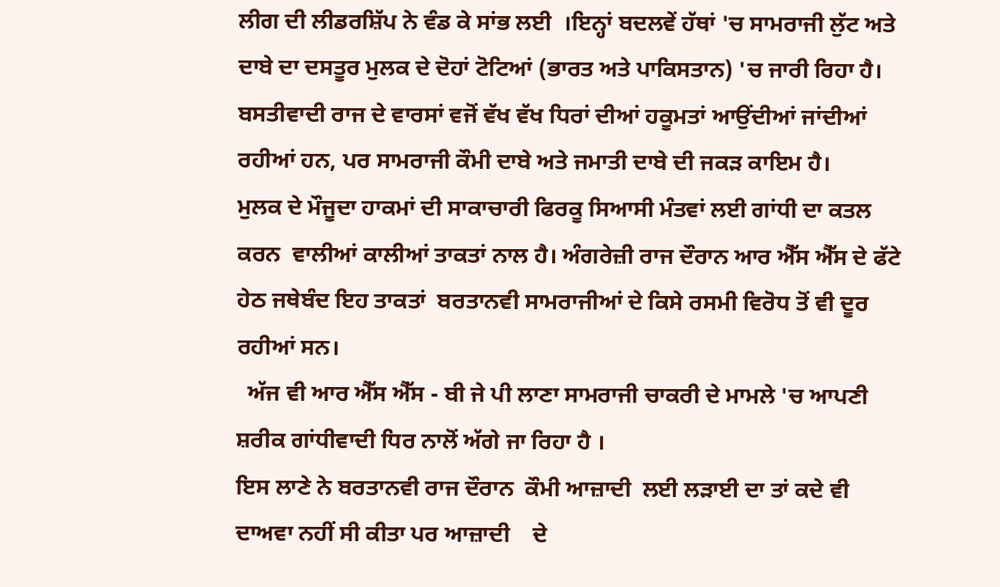ਲੀਗ ਦੀ ਲੀਡਰਸ਼ਿੱਪ ਨੇ ਵੰਡ ਕੇ ਸਾਂਭ ਲਈ  ।ਇਨ੍ਹਾਂ ਬਦਲਵੇਂ ਹੱਥਾਂ 'ਚ ਸਾਮਰਾਜੀ ਲੁੱਟ ਅਤੇ ਦਾਬੇ ਦਾ ਦਸਤੂਰ ਮੁਲਕ ਦੇ ਦੋਹਾਂ ਟੋਟਿਆਂ (ਭਾਰਤ ਅਤੇ ਪਾਕਿਸਤਾਨ) 'ਚ ਜਾਰੀ ਰਿਹਾ ਹੈ। ਬਸਤੀਵਾਦੀ ਰਾਜ ਦੇ ਵਾਰਸਾਂ ਵਜੋਂ ਵੱਖ ਵੱਖ ਧਿਰਾਂ ਦੀਆਂ ਹਕੂਮਤਾਂ ਆਉਂਦੀਆਂ ਜਾਂਦੀਆਂ ਰਹੀਆਂ ਹਨ, ਪਰ ਸਾਮਰਾਜੀ ਕੌਮੀ ਦਾਬੇ ਅਤੇ ਜਮਾਤੀ ਦਾਬੇ ਦੀ ਜਕੜ ਕਾਇਮ ਹੈ।
ਮੁਲਕ ਦੇ ਮੌਜੂਦਾ ਹਾਕਮਾਂ ਦੀ ਸਾਕਾਚਾਰੀ ਫਿਰਕੂ ਸਿਆਸੀ ਮੰਤਵਾਂ ਲਈ ਗਾਂਧੀ ਦਾ ਕਤਲ ਕਰਨ  ਵਾਲੀਆਂ ਕਾਲੀਆਂ ਤਾਕਤਾਂ ਨਾਲ ਹੈ। ਅੰਗਰੇਜ਼ੀ ਰਾਜ ਦੌਰਾਨ ਆਰ ਐੱਸ ਐੱਸ ਦੇ ਫੱਟੇ ਹੇਠ ਜਥੇਬੰਦ ਇਹ ਤਾਕਤਾਂ  ਬਰਤਾਨਵੀ ਸਾਮਰਾਜੀਆਂ ਦੇ ਕਿਸੇ ਰਸਮੀ ਵਿਰੋਧ ਤੋਂ ਵੀ ਦੂਰ ਰਹੀਆਂ ਸਨ।
  ਅੱਜ ਵੀ ਆਰ ਐੱਸ ਐੱਸ - ਬੀ ਜੇ ਪੀ ਲਾਣਾ ਸਾਮਰਾਜੀ ਚਾਕਰੀ ਦੇ ਮਾਮਲੇ 'ਚ ਆਪਣੀ ਸ਼ਰੀਕ ਗਾਂਧੀਵਾਦੀ ਧਿਰ ਨਾਲੋਂ ਅੱਗੇ ਜਾ ਰਿਹਾ ਹੈ ।
ਇਸ ਲਾਣੇ ਨੇ ਬਰਤਾਨਵੀ ਰਾਜ ਦੌਰਾਨ  ਕੌਮੀ ਆਜ਼ਾਦੀ  ਲਈ ਲੜਾਈ ਦਾ ਤਾਂ ਕਦੇ ਵੀ ਦਾਅਵਾ ਨਹੀਂ ਸੀ ਕੀਤਾ ਪਰ ਆਜ਼ਾਦੀ    ਦੇ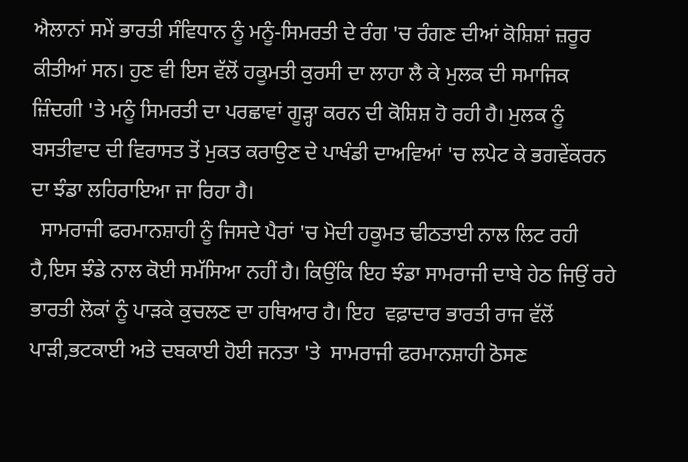ਐਲਾਨਾਂ ਸਮੇਂ ਭਾਰਤੀ ਸੰਵਿਧਾਨ ਨੂੰ ਮਨੂੰ-ਸਿਮਰਤੀ ਦੇ ਰੰਗ 'ਚ ਰੰਗਣ ਦੀਆਂ ਕੋਸ਼ਿਸ਼ਾਂ ਜ਼ਰੂਰ ਕੀਤੀਆਂ ਸਨ। ਹੁਣ ਵੀ ਇਸ ਵੱਲੋਂ ਹਕੂਮਤੀ ਕੁਰਸੀ ਦਾ ਲਾਹਾ ਲੈ ਕੇ ਮੁਲਕ ਦੀ ਸਮਾਜਿਕ ਜ਼ਿੰਦਗੀ 'ਤੇ ਮਨੂੰ ਸਿਮਰਤੀ ਦਾ ਪਰਛਾਵਾਂ ਗੂੜ੍ਹਾ ਕਰਨ ਦੀ ਕੋਸ਼ਿਸ਼ ਹੋ ਰਹੀ ਹੈ। ਮੁਲਕ ਨੂੰ ਬਸਤੀਵਾਦ ਦੀ ਵਿਰਾਸਤ ਤੋਂ ਮੁਕਤ ਕਰਾਉਣ ਦੇ ਪਾਖੰਡੀ ਦਾਅਵਿਆਂ 'ਚ ਲਪੇਟ ਕੇ ਭਗਵੇਂਕਰਨ ਦਾ ਝੰਡਾ ਲਹਿਰਾਇਆ ਜਾ ਰਿਹਾ ਹੈ।
  ਸਾਮਰਾਜੀ ਫਰਮਾਨਸ਼ਾਹੀ ਨੂੰ ਜਿਸਦੇ ਪੈਰਾਂ 'ਚ ਮੋਦੀ ਹਕੂਮਤ ਢੀਠਤਾਈ ਨਾਲ ਲਿਟ ਰਹੀ ਹੈ,ਇਸ ਝੰਡੇ ਨਾਲ ਕੋਈ ਸਮੱਸਿਆ ਨਹੀਂ ਹੈ। ਕਿਉਂਕਿ ਇਹ ਝੰਡਾ ਸਾਮਰਾਜੀ ਦਾਬੇ ਹੇਠ ਜਿਉਂ ਰਹੇ ਭਾਰਤੀ ਲੋਕਾਂ ਨੂੰ ਪਾੜਕੇ ਕੁਚਲਣ ਦਾ ਹਥਿਆਰ ਹੈ। ਇਹ  ਵਫ਼ਾਦਾਰ ਭਾਰਤੀ ਰਾਜ ਵੱਲੋਂ ਪਾੜੀ,ਭਟਕਾਈ ਅਤੇ ਦਬਕਾਈ ਹੋਈ ਜਨਤਾ 'ਤੇ  ਸਾਮਰਾਜੀ ਫਰਮਾਨਸ਼ਾਹੀ ਠੋਸਣ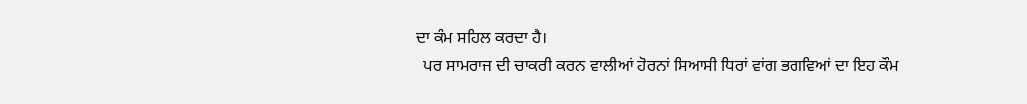ਦਾ ਕੰਮ ਸਹਿਲ ਕਰਦਾ ਹੈ।
  ਪਰ ਸਾਮਰਾਜ ਦੀ ਚਾਕਰੀ ਕਰਨ ਵਾਲੀਆਂ ਹੋਰਨਾਂ ਸਿਆਸੀ ਧਿਰਾਂ ਵਾਂਗ ਭਗਵਿਆਂ ਦਾ ਇਹ ਕੌਮ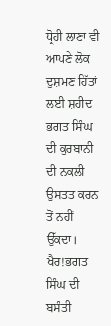ਧ੍ਰੋਹੀ ਲਾਣਾ ਵੀ ਆਪਣੇ ਲੋਕ ਦੁਸ਼ਮਣ ਹਿੱਤਾਂ ਲਈ ਸ਼ਹੀਦ ਭਗਤ ਸਿੰਘ ਦੀ ਕੁਰਬਾਨੀ ਦੀ ਨਕਲੀ ਉਸਤਤ ਕਰਨ ਤੋਂ ਨਹੀਂ ਉੱਕਦਾ।
ਖੈਰ!ਭਗਤ ਸਿੰਘ ਦੀ ਬਸੰਤੀ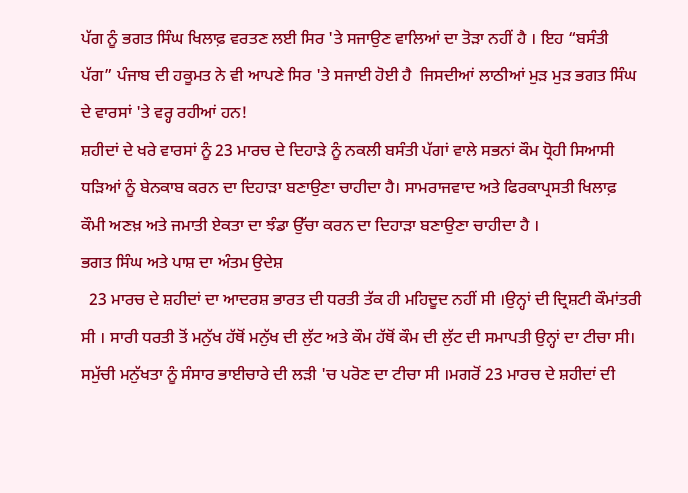ਪੱਗ ਨੂੰ ਭਗਤ ਸਿੰਘ ਖਿਲਾਫ਼ ਵਰਤਣ ਲਈ ਸਿਰ 'ਤੇ ਸਜਾਉਣ ਵਾਲਿਆਂ ਦਾ ਤੋੜਾ ਨਹੀਂ ਹੈ । ਇਹ “ਬਸੰਤੀ ਪੱਗ” ਪੰਜਾਬ ਦੀ ਹਕੂਮਤ ਨੇ ਵੀ ਆਪਣੇ ਸਿਰ 'ਤੇ ਸਜਾਈ ਹੋਈ ਹੈ  ਜਿਸਦੀਆਂ ਲਾਠੀਆਂ ਮੁੜ ਮੁੜ ਭਗਤ ਸਿੰਘ ਦੇ ਵਾਰਸਾਂ 'ਤੇ ਵਰ੍ਹ ਰਹੀਆਂ ਹਨ!
ਸ਼ਹੀਦਾਂ ਦੇ ਖਰੇ ਵਾਰਸਾਂ ਨੂੰ 23 ਮਾਰਚ ਦੇ ਦਿਹਾੜੇ ਨੂੰ ਨਕਲੀ ਬਸੰਤੀ ਪੱਗਾਂ ਵਾਲੇ ਸਭਨਾਂ ਕੌਮ ਧ੍ਰੋਹੀ ਸਿਆਸੀ ਧੜਿਆਂ ਨੂੰ ਬੇਨਕਾਬ ਕਰਨ ਦਾ ਦਿਹਾੜਾ ਬਣਾਉਣਾ ਚਾਹੀਦਾ ਹੈ। ਸਾਮਰਾਜਵਾਦ ਅਤੇ ਫਿਰਕਾਪ੍ਰਸਤੀ ਖਿਲਾਫ਼ ਕੌਮੀ ਅਣਖ਼ ਅਤੇ ਜਮਾਤੀ ਏਕਤਾ ਦਾ ਝੰਡਾ ਉੱਚਾ ਕਰਨ ਦਾ ਦਿਹਾੜਾ ਬਣਾਉਣਾ ਚਾਹੀਦਾ ਹੈ ।
ਭਗਤ ਸਿੰਘ ਅਤੇ ਪਾਸ਼ ਦਾ ਅੰਤਮ ਉਦੇਸ਼
  23 ਮਾਰਚ ਦੇ ਸ਼ਹੀਦਾਂ ਦਾ ਆਦਰਸ਼ ਭਾਰਤ ਦੀ ਧਰਤੀ ਤੱਕ ਹੀ ਮਹਿਦੂਦ ਨਹੀਂ ਸੀ ।ਉਨ੍ਹਾਂ ਦੀ ਦ੍ਰਿਸ਼ਟੀ ਕੌਮਾਂਤਰੀ ਸੀ । ਸਾਰੀ ਧਰਤੀ ਤੋਂ ਮਨੁੱਖ ਹੱਥੋਂ ਮਨੁੱਖ ਦੀ ਲੁੱਟ ਅਤੇ ਕੌਮ ਹੱਥੋਂ ਕੌਮ ਦੀ ਲੁੱਟ ਦੀ ਸਮਾਪਤੀ ਉਨ੍ਹਾਂ ਦਾ ਟੀਚਾ ਸੀ। ਸਮੁੱਚੀ ਮਨੁੱਖਤਾ ਨੂੰ ਸੰਸਾਰ ਭਾਈਚਾਰੇ ਦੀ ਲੜੀ 'ਚ ਪਰੋਣ ਦਾ ਟੀਚਾ ਸੀ ।ਮਗਰੋਂ 23 ਮਾਰਚ ਦੇ ਸ਼ਹੀਦਾਂ ਦੀ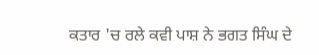ਕਤਾਰ 'ਚ ਰਲੇ ਕਵੀ ਪਾਸ਼ ਨੇ ਭਗਤ ਸਿੰਘ ਦੇ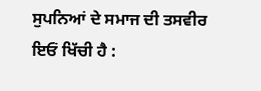ਸੁਪਨਿਆਂ ਦੇ ਸਮਾਜ ਦੀ ਤਸਵੀਰ ਇਓਂ ਖਿੱਚੀ ਹੈ :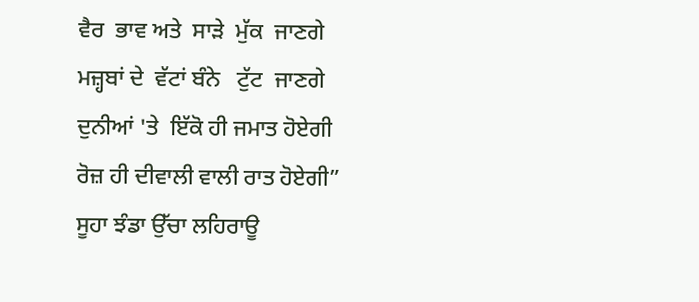ਵੈਰ  ਭਾਵ ਅਤੇ  ਸਾੜੇ  ਮੁੱਕ  ਜਾਣਗੇ
ਮਜ਼੍ਹਬਾਂ ਦੇ  ਵੱਟਾਂ ਬੰਨੇ   ਟੁੱਟ  ਜਾਣਗੇ
ਦੁਨੀਆਂ 'ਤੇ  ਇੱਕੋ ਹੀ ਜਮਾਤ ਹੋਏਗੀ
ਰੋਜ਼ ਹੀ ਦੀਵਾਲੀ ਵਾਲੀ ਰਾਤ ਹੋਏਗੀ”
ਸੂਹਾ ਝੰਡਾ ਉੱਚਾ ਲਹਿਰਾਊ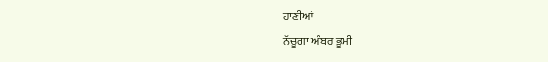ਹਾਣੀਆਂ
ਨੱਚੂਗਾ ਅੰਬਰ ਭੂਮੀ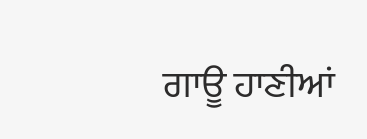ਗਾਊ ਹਾਣੀਆਂ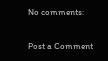No comments:

Post a Comment